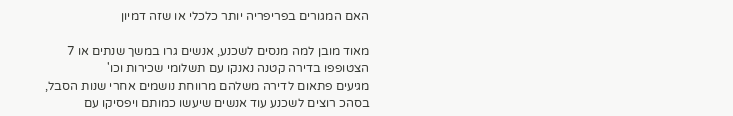האם המגורים בפריפריה יותר כלכלי או שזה דמיון

מאוד מובן למה מנסים לשכנע, אנשים גרו במשך שנתים או 7 הצטופפו בדירה קטנה נאנקו עם תשלומי שכירות וכו'
מגיעים פתאום לדירה משלהם מרווחת נושמים אחרי שנות הסבל, בסהכ רוצים לשכנע עוד אנשים שיעשו כמותם ויפסיקו עם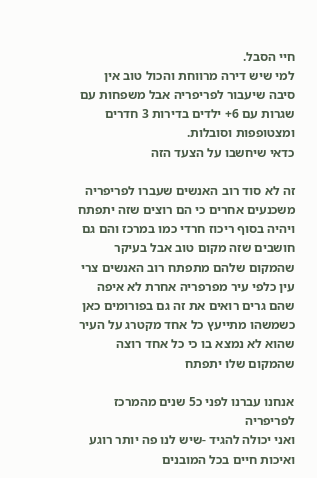חיי הסבל.
למי שיש דירה מרווחת והכול טוב אין סיבה שיעבור לפריפריה אבל משפחות עם שגרות עם 6+ ילדים בדירות 3 חדרים ומצטופפות וסובלות.
כדאי שיחשבו על הצעד הזה

זה לא סוד רוב האנשים שעברו לפריפריה משכנעים אחרים כי הם רוצים שזה יתפתח ויהיה בסוף ריכוז חרדי כמו במרכז והם גם חושבים שזה מקום טוב אבל בעיקר שהמקום שלהם מתפתח רוב האנשים צרי עין כלפי עיר מפרפריה אחרת לא איפה שהם גרים רואים את זה גם בפורומים כאן כשמשהו מתייעץ כל אחד מקטרג על העיר שהוא לא נמצא בו כי כל אחד רוצה שהמקום שלו יתפתח

אנחנו עברנו לפני כ5 שנים מהמרכז לפריפריה
ואני יכולה להגיד -שיש לנו פה יותר רוגע ואיכות חיים בכל המובנים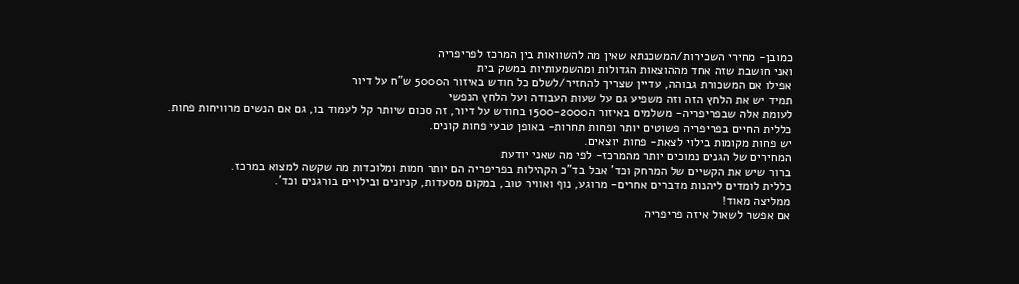כמובן- מחירי השכירות/המשכנתא שאין מה להשוואות בין המרכז לפריפריה
ואני חושבת שזה אחד מההוצאות הגדולות ומהשמעותיות במשק בית
אפילו אם המשכורת גבוהה, עדיין שצריך להחזיר/לשלם כל חודש באיזור ה5000 ש"ח על דיור
תמיד יש את הלחץ הזה וזה משפיע גם על שעות העבודה ועל הלחץ הנפשי
לעומת אלה שבפריפריה- משלמים באיזור ה1500-2000 בחודש על דיור, זה סכום שיותר קל לעמוד בו, גם אם הנשים מרוויחות פחות.
כללית החיים בפריפריה פשוטים יותר ופחות תחרות- באופן טבעי פחות קונים.
יש פחות מקומות בילוי לצאת- פחות יוצאים.
המחירים של הגנים נמוכים יותר מהמרכז- לפי מה שאני יודעת
ברור שיש את הקשיים של המרחק וכד' אבל בד"כ הקהילות בפריפריה הם יותר חמות ומלוכדות מה שקשה למצוא במרכז.
כללית לומדים ליהנות מדברים אחרים- מרוגע, נוף ואוויר טוב, במקום מסעדות, קניונים ובילויים בורגנים וכד'.
ממליצה מאוד!
אם אפשר לשאול איזה פריפריה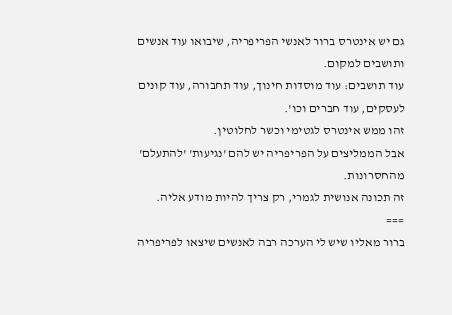גם יש אינטרס ברור לאנשי הפריפריה, שיבואו עוד אנשים ותושבים למקום.
עוד תושבים: עוד מוסדות חינוך, עוד תחבורה, עוד קונים לעסקים, עוד חברים וכו'.
זהו ממש אינטרס לגטימי וכשר לחלוטין.
אבל הממליצים על הפריפריה יש להם 'נגיעות' 'להתעלם' מהחסרונות.
זה תכונה אנושית לגמרי, רק צריך להיות מודע אליה.
===
ברור מאליו שיש לי הערכה רבה לאנשים שיצאו לפריפריה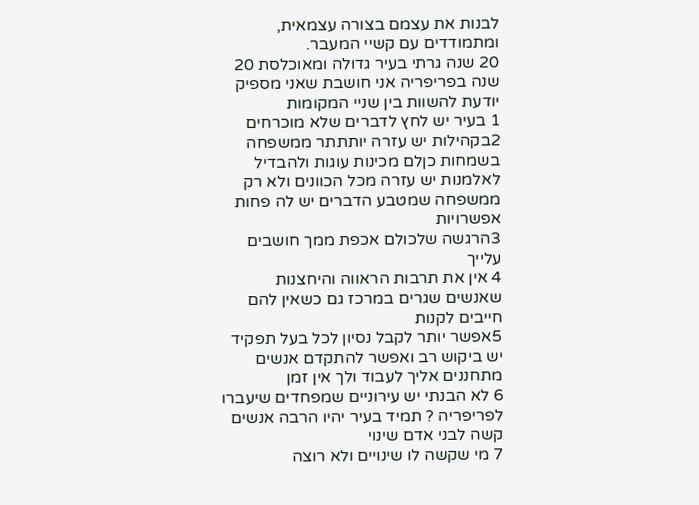לבנות את עצמם בצורה עצמאית, ומתמודדים עם קשיי המעבר.
20 שנה גרתי בעיר גדולה ומאוכלסת 20 שנה בפריפריה אני חושבת שאני מספיק יודעת להשוות בין שניי המקומות
1 בעיר יש לחץ לדברים שלא מוכרחים
2בקהילות יש עזרה יותתתר ממשפחה בשמחות כןלם מכינות עוגות ולהבדיל לאלמנות יש עזרה מכל הכוונים ולא רק ממשפחה שמטבע הדברים יש לה פחות אפשרויות
3הרגשה שלכולם אכפת ממך חושבים עלייך
4 אין את תרבות הראווה והיחצנות שאנשים שגרים במרכז גם כשאין להם חייבים לקנות
5אפשר יותר לקבל נסיון לכל בעל תפקיד יש ביקוש רב ואפשר להתקדם אנשים מתחננים אליך לעבוד ולך אין זמן
6 לא הבנתי יש עירוניים שמפחדים שיעברו לפריפריה ? תמיד בעיר יהיו הרבה אנשים קשה לבני אדם שינוי
7 מי שקשה לו שינויים ולא רוצה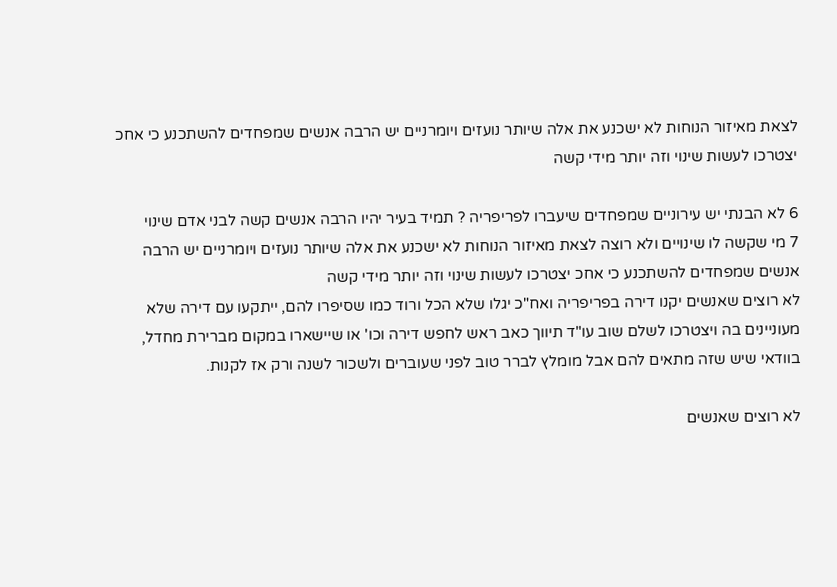לצאת מאיזור הנוחות לא ישכנע את אלה שיותר נועזים ויומרניים יש הרבה אנשים שמפחדים להשתכנע כי אחכ יצטרכו לעשות שינוי וזה יותר מידי קשה

6 לא הבנתי יש עירוניים שמפחדים שיעברו לפריפריה ? תמיד בעיר יהיו הרבה אנשים קשה לבני אדם שינוי
7 מי שקשה לו שינויים ולא רוצה לצאת מאיזור הנוחות לא ישכנע את אלה שיותר נועזים ויומרניים יש הרבה אנשים שמפחדים להשתכנע כי אחכ יצטרכו לעשות שינוי וזה יותר מידי קשה
לא רוצים שאנשים יקנו דירה בפריפריה ואח"כ יגלו שלא הכל ורוד כמו שסיפרו להם, ייתקעו עם דירה שלא מעוניינים בה ויצטרכו לשלם שוב עו"ד תיווך כאב ראש לחפש דירה וכו' או שיישארו במקום מברירת מחדל, בוודאי שיש שזה מתאים להם אבל מומלץ לברר טוב לפני שעוברים ולשכור לשנה ורק אז לקנות.

לא רוצים שאנשים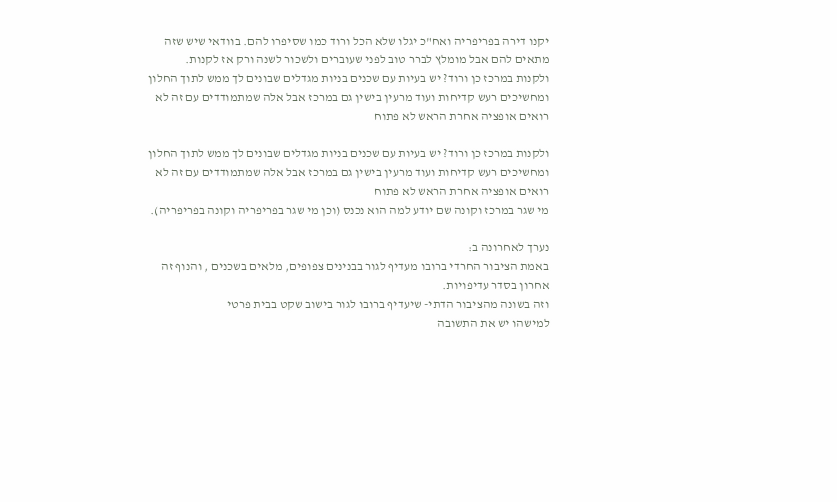יקנו דירה בפריפריה ואח"כ יגלו שלא הכל ורוד כמו שסיפרו להם. בוודאי שיש שזה מתאים להם אבל מומלץ לברר טוב לפני שעוברים ולשכור לשנה ורק אז לקנות.
ולקנות במרכז כן ורוד? יש בעיות עם שכנים בניות מגדלים שבונים לך ממש לתוך החלון ומחשיכים רעש קדיחות ועוד מרעין בישין גם במרכז אבל אלה שמתמודדים עם זה לא רואים אופציה אחרת הראש לא פתוח

ולקנות במרכז כן ורוד? יש בעיות עם שכנים בניות מגדלים שבונים לך ממש לתוך החלון ומחשיכים רעש קדיחות ועוד מרעין בישין גם במרכז אבל אלה שמתמודדים עם זה לא רואים אופציה אחרת הראש לא פתוח
מי שגר במרכז וקונה שם יודע למה הוא נכנס (וכן מי שגר בפריפריה וקונה בפריפריה).

נערך לאחרונה ב:
באמת הציבור החרדי ברובו מעדיף לגור בבנינים צפופים, מלאים בשכנים , והנוף זה אחרון בסדר עדיפויות.
וזה בשונה מהציבור הדתי- שיעדיף ברובו לגור בישוב שקט בבית פרטי
למישהו יש את התשובה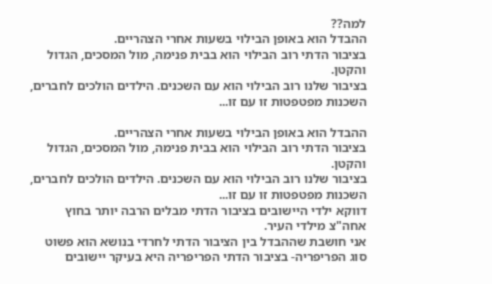למה??
ההבדל הוא באופן הבילוי בשעות אחרי הצהריים.
בציבור הדתי רוב הבילוי הוא בבית פנימה, מול המסכים, הגדול והקטן.
בציבור שלנו רוב הבילוי הוא עם השכנים. הילדים הולכים לחברים, השכנות מפטפטות זו עם זו...

ההבדל הוא באופן הבילוי בשעות אחרי הצהריים.
בציבור הדתי רוב הבילוי הוא בבית פנימה, מול המסכים, הגדול והקטן.
בציבור שלנו רוב הבילוי הוא עם השכנים. הילדים הולכים לחברים, השכנות מפטפטות זו עם זו...
דווקא ילדי היישובים בציבור הדתי מבלים הרבה יותר בחוץ אחה"צ מילדי העיר.
אני חושבת שההבדל בין הציבור הדתי לחרדי בנושא הוא פשוט סוג הפריפריה- בציבור הדתי הפריפריה היא בעיקר יישובים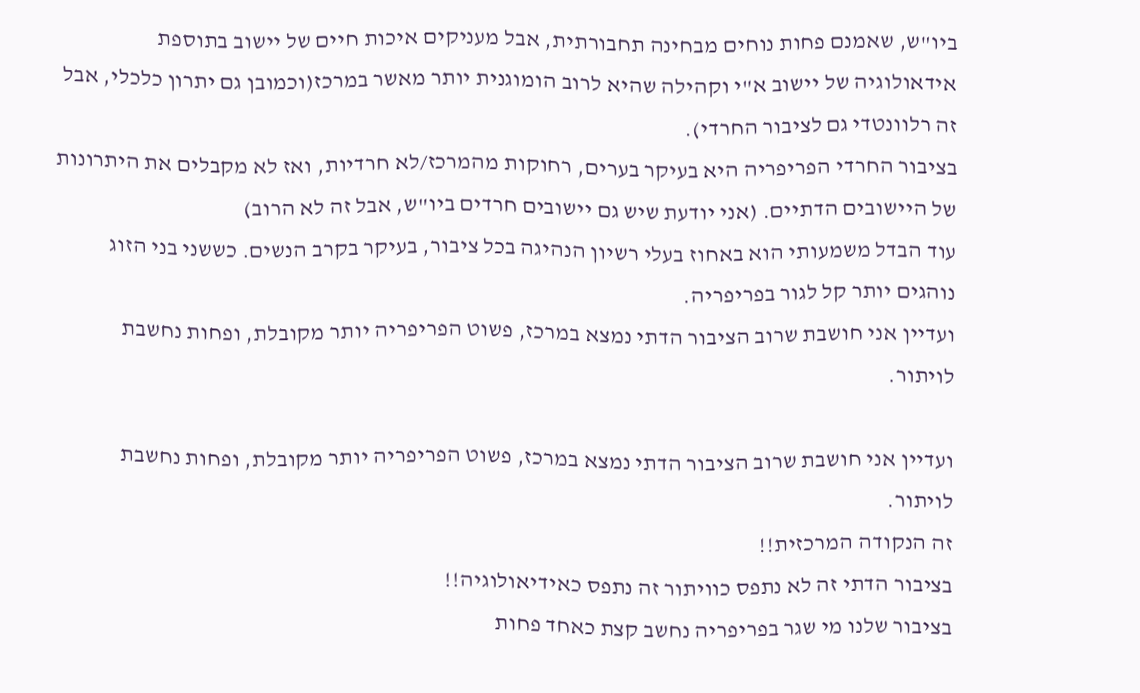ביו"ש, שאמנם פחות נוחים מבחינה תחבורתית, אבל מעניקים איכות חיים של יישוב בתוספת אידאולוגיה של יישוב א"י וקהילה שהיא לרוב הומוגנית יותר מאשר במרכז(וכמובן גם יתרון כלכלי, אבל זה רלוונטדי גם לציבור החרדי).
בציבור החרדי הפריפריה היא בעיקר בערים, רחוקות מהמרכז/לא חרדיות, ואז לא מקבלים את היתרונות של היישובים הדתיים. (אני יודעת שיש גם יישובים חרדים ביו"ש, אבל זה לא הרוב)
עוד הבדל משמעותי הוא באחוז בעלי רשיון הנהיגה בכל ציבור, בעיקר בקרב הנשים. כששני בני הזוג נוהגים יותר קל לגור בפריפריה.
ועדיין אני חושבת שרוב הציבור הדתי נמצא במרכז, פשוט הפריפריה יותר מקובלת, ופחות נחשבת לויתור.

ועדיין אני חושבת שרוב הציבור הדתי נמצא במרכז, פשוט הפריפריה יותר מקובלת, ופחות נחשבת לויתור.
זה הנקודה המרכזית!!
בציבור הדתי זה לא נתפס כוויתור זה נתפס כאידיאולוגיה!!
בציבור שלנו מי שגר בפריפריה נחשב קצת כאחד פחות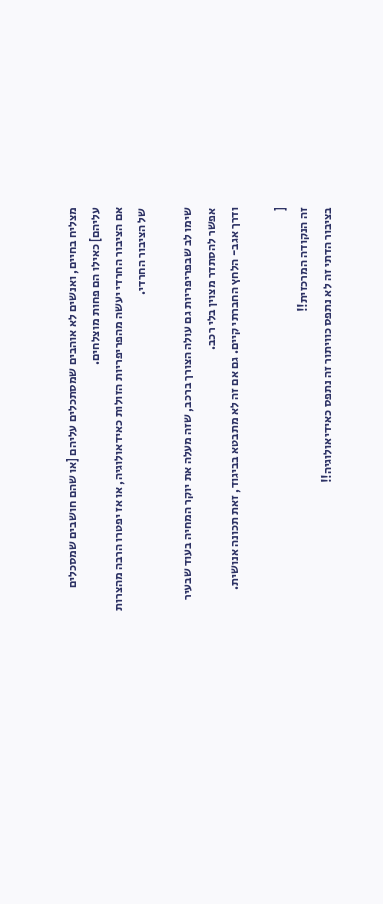מצליח בחיים, ואנשים לא אוהבים שמסתכלים עליהם [או שהם חושבים שמסכלים עליהם] כאילו הם פחות מוצלחים.
אם הציבור החרדי יעשה מהפריפריות הזולות כאידאולוגיה, או אז יפטרו הרבה מהצרות של הציבור החרדי.

שימו לב שבפריפריות גם עולה הצורך ברכב, שזה מעלה את יוקר המחיה בעוד שבעיר אפשר להסתדר מצוין בלי רכב.
ודרך אגב- הלחץ החברתי קיים. גם אם זה לא מתבטא בביגוד, זאת תכונה אנושית.

[
זה הנקודה המרכזית!!
בציבור הדתי זה לא נתפס כוויתור זה נתפס כאידיאולוגיה!!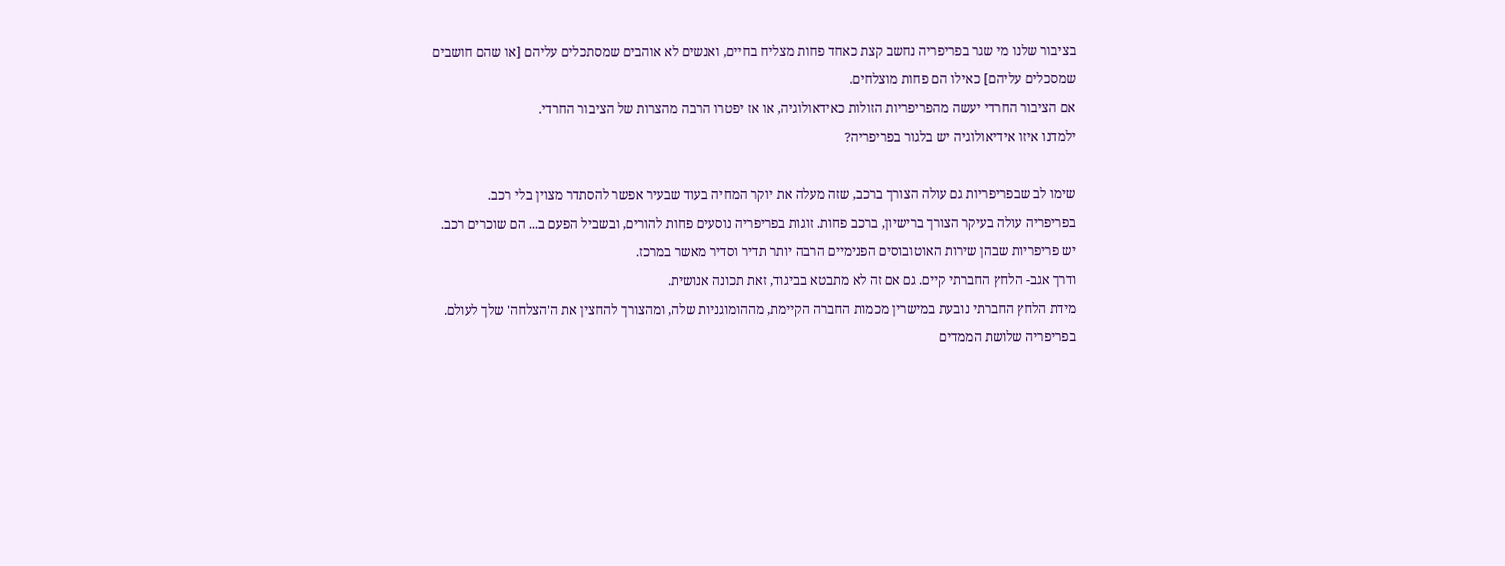בציבור שלנו מי שגר בפריפריה נחשב קצת כאחד פחות מצליח בחיים, ואנשים לא אוהבים שמסתכלים עליהם [או שהם חושבים שמסכלים עליהם] כאילו הם פחות מוצלחים.
אם הציבור החרדי יעשה מהפריפריות הזולות כאידאולוגיה, או אז יפטרו הרבה מהצרות של הציבור החרדי.
ילמדנו איזו אידיאולוגיה יש בלגור בפריפריה?

שימו לב שבפריפריות גם עולה הצורך ברכב, שזה מעלה את יוקר המחיה בעוד שבעיר אפשר להסתדר מצוין בלי רכב.
בפריפריה עולה בעיקר הצורך ברישיון, ברכב פחות. זוגות בפריפריה נוסעים פחות להורים, ובשביל הפעם ב... הם שוכרים רכב. יש פריפריות שבהן שירות האוטובוסים הפנימיים הרבה יותר תדיר וסדיר מאשר במרכז.
ודרך אגב- הלחץ החברתי קיים. גם אם זה לא מתבטא בביגוד, זאת תכונה אנושית.
מידת הלחץ החברתי נובעת במישרין מכמות החברה הקיימת, מההומוגניות שלה, ומהצורך להחצין את ה'הצלחה' שלך לעולם.
בפריפריה שלושת הממדים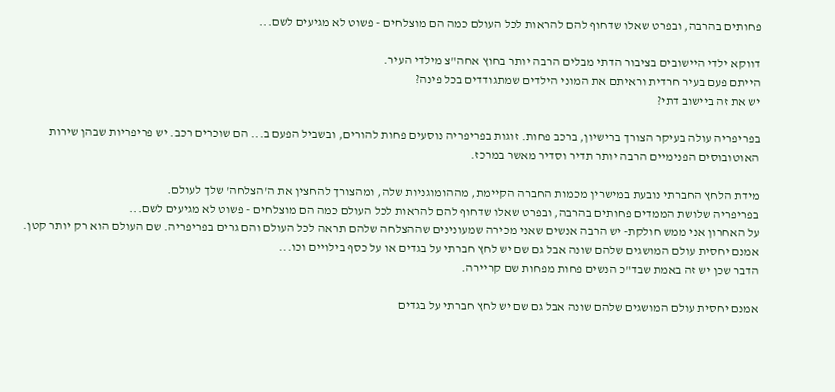פחותים בהרבה, ובפרט שאלו שדחוף להם להראות לכל העולם כמה הם מוצלחים - פשוט לא מגיעים לשם...

דווקא ילדי היישובים בציבור הדתי מבלים הרבה יותר בחוץ אחה"צ מילדי העיר.
הייתם פעם בעיר חרדית וראיתם את המוני הילדים שמתגודדים בכל פינה?
יש את זה ביישוב דתי?

בפריפריה עולה בעיקר הצורך ברישיון, ברכב פחות. זוגות בפריפריה נוסעים פחות להורים, ובשביל הפעם ב... הם שוכרים רכב. יש פריפריות שבהן שירות האוטובוסים הפנימיים הרבה יותר תדיר וסדיר מאשר במרכז.

מידת הלחץ החברתי נובעת במישרין מכמות החברה הקיימת, מההומוגניות שלה, ומהצורך להחצין את ה'הצלחה' שלך לעולם.
בפריפריה שלושת הממדים פחותים בהרבה, ובפרט שאלו שדחוף להם להראות לכל העולם כמה הם מוצלחים - פשוט לא מגיעים לשם...
על האחרון אני ממש חולקת- יש הרבה אנשים שאני מכירה שמעונינים שההצלחה שלהם תראה לכל העולם והם גרים בפריפריה. שם העולם הוא רק יותר קטן.
אמנם יחסית עולם המושגים שלהם שונה אבל גם שם יש לחץ חברתי על בגדים או על כסף בילויים וכו...
הדבר שכן יש זה באמת שבד"כ הנשים פחות מפחות שם קריירה.

אמנם יחסית עולם המושגים שלהם שונה אבל גם שם יש לחץ חברתי על בגדים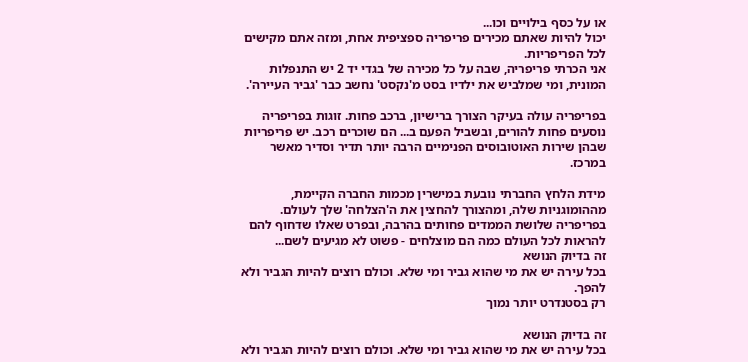או על כסף בילויים וכו...
יכול להיות שאתם מכירים פריפריה ספציפית אחת, ומזה אתם מקישים לכל הפריפריות.
אני הכרתי פריפריה, שבה על כל מכירה של בגדי יד 2 יש התנפלות המונית, ומי שמלביש את ילדיו בסט מ'נקסט' נחשב כבר 'גביר העיירה'.

בפריפריה עולה בעיקר הצורך ברישיון, ברכב פחות. זוגות בפריפריה נוסעים פחות להורים, ובשביל הפעם ב... הם שוכרים רכב. יש פריפריות שבהן שירות האוטובוסים הפנימיים הרבה יותר תדיר וסדיר מאשר במרכז.

מידת הלחץ החברתי נובעת במישרין מכמות החברה הקיימת, מההומוגניות שלה, ומהצורך להחצין את ה'הצלחה' שלך לעולם.
בפריפריה שלושת הממדים פחותים בהרבה, ובפרט שאלו שדחוף להם להראות לכל העולם כמה הם מוצלחים - פשוט לא מגיעים לשם...
זה בדיוק הנושא
בכל עירה יש את מי שהוא גביר ומי שלא. וכולם רוצים להיות הגביר ולא להפך.
רק בסטנדרט יותר נמוך

זה בדיוק הנושא
בכל עירה יש את מי שהוא גביר ומי שלא. וכולם רוצים להיות הגביר ולא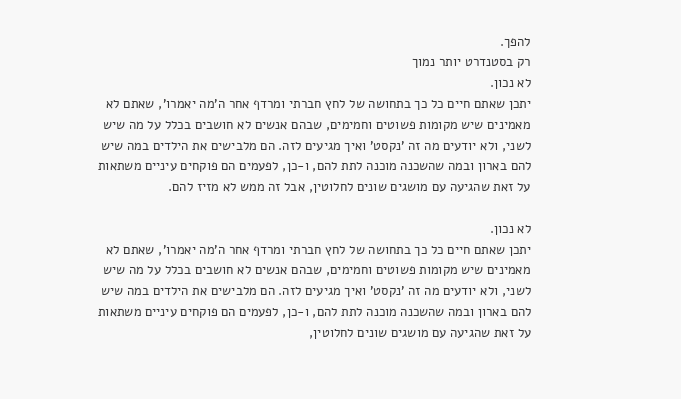להפך.
רק בסטנדרט יותר נמוך
לא נכון.
יתכן שאתם חיים כל כך בתחושה של לחץ חברתי ומרדף אחר ה'מה יאמרו', שאתם לא מאמינים שיש מקומות פשוטים וחמימים, שבהם אנשים לא חושבים בכלל על מה שיש לשני, ולא יודעים מה זה 'נקסט' ואיך מגיעים לזה. הם מלבישים את הילדים במה שיש להם בארון ובמה שהשכנה מוכנה לתת להם, ו-כן, לפעמים הם פוקחים עיניים משתאות על זאת שהגיעה עם מושגים שונים לחלוטין, אבל זה ממש לא מזיז להם.

לא נכון.
יתכן שאתם חיים כל כך בתחושה של לחץ חברתי ומרדף אחר ה'מה יאמרו', שאתם לא מאמינים שיש מקומות פשוטים וחמימים, שבהם אנשים לא חושבים בכלל על מה שיש לשני, ולא יודעים מה זה 'נקסט' ואיך מגיעים לזה. הם מלבישים את הילדים במה שיש להם בארון ובמה שהשכנה מוכנה לתת להם, ו-כן, לפעמים הם פוקחים עיניים משתאות על זאת שהגיעה עם מושגים שונים לחלוטין,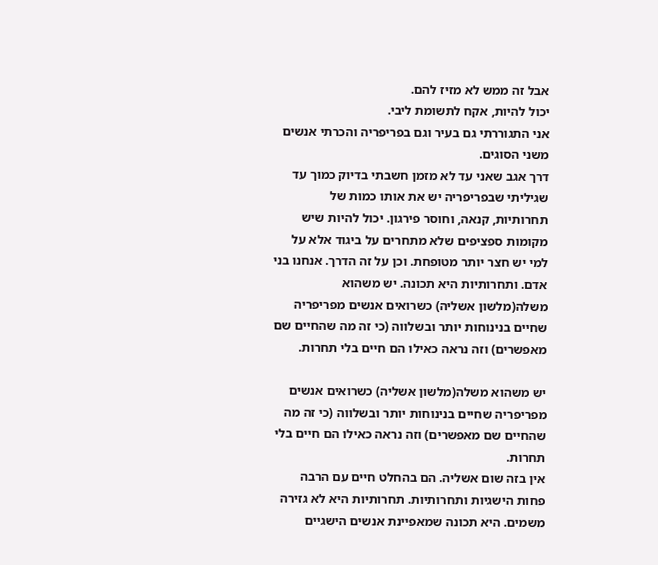אבל זה ממש לא מזיז להם.
יכול להיות, אקח לתשומת ליבי.
אני התגוררתי גם בעיר וגם בפריפריה והכרתי אנשים משני הסוגים.
דרך אגב שאני עד לא מזמן חשבתי בדיוק כמוך עד שגיליתי שבפריפריה יש את אותו כמות של תחרותיות, קנאה, וחוסר פירגון. יכול להיות שיש מקומות ספציפים שלא מתחרים על ביגוד אלא על למי יש חצר יותר מטופחת. וכן על זה הדרך. אנחנו בני אדם. ותחרותיות היא תכונה. יש משהוא משלה(מלשון אשליה) כשרואים אנשים מפריפריה שחיים בנינוחות יותר ובשלווה (כי זה מה שהחיים שם מאפשרים) וזה נראה כאילו הם חיים בלי תחרות.

יש משהוא משלה(מלשון אשליה) כשרואים אנשים מפריפריה שחיים בנינוחות יותר ובשלווה (כי זה מה שהחיים שם מאפשרים) וזה נראה כאילו הם חיים בלי תחרות.
אין בזה שום אשליה. הם בהחלט חיים עם הרבה פחות הישגיות ותחרותיות. תחרותיות היא לא גזירה משמים. היא תכונה שמאפיינת אנשים הישגיים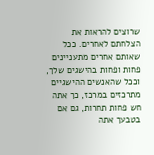שרוצים להראות את הצלחתם לאחרים. ככל שאותם אחרים מתעניינים פחות ופחות בהישגים שלך, וככל שהאנשים ההישגיים מתרכזים במרכז, כך אתה חש פחות תחרות, גם אם בטבעך אתה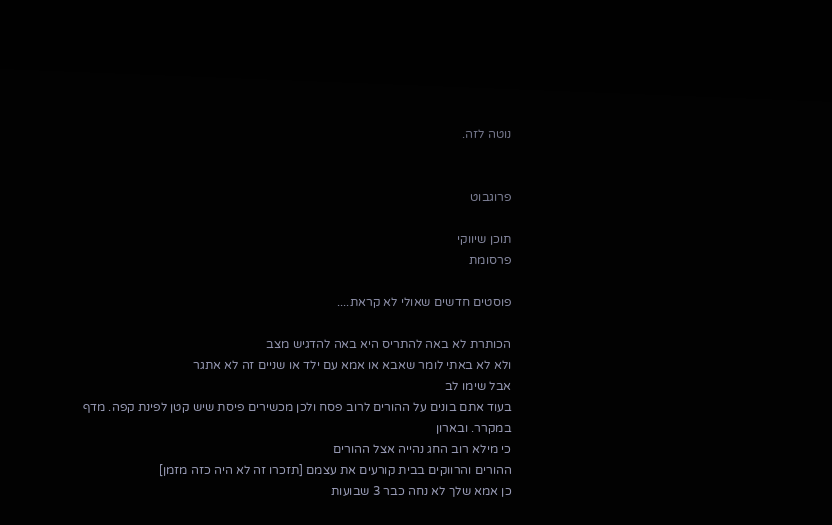נוטה לזה.


פרוגבוט

תוכן שיווקי
פרסומת

פוסטים חדשים שאולי לא קראת....

הכותרת לא באה להתריס היא באה להדגיש מצב
ולא לא באתי לומר שאבא או אמא עם ילד או שניים זה לא אתגר
אבל שימו לב
בעוד אתם בונים על ההורים לרוב פסח ולכן מכשירים פיסת שיש קטן לפינת קפה. מדף במקרר. ובארון
כי מילא רוב החג נהייה אצל ההורים
ההורים והרווקים בבית קורעים את עצמם [תזכרו זה לא היה כזה מזמן]
כן אמא שלך לא נחה כבר 3 שבועות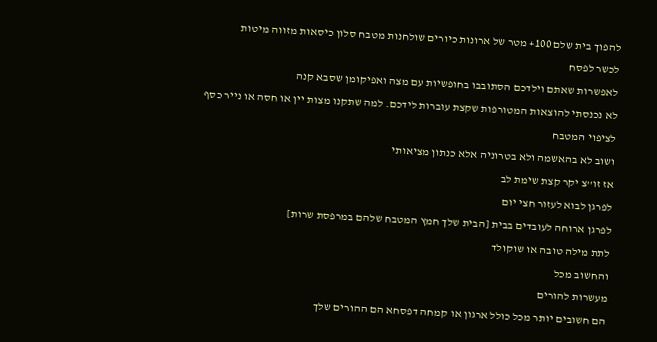להפוך בית שלם 100+ מטר של ארונות כיורים שולחנות מטבח סלון כיסאות מזווה מיטות
לכשר לפסח
לאפשרות שאתם וילדכם הסתובבו בחופשיות עם מצה ואפיקומן שסבא קנה
לא נכנסתי להוצאות המטורפות שקצת עוברות לידכם. למה שתקנו מצות יין או חסה או נייר כסף לציפוי המטבח
ושוב לא בהאשמה ולא בטרוניה אלא כנתון מציאותי
אז זו''צ יקר קצת שימת לב
לפרגן לבוא לעזור חצי יום
לפרגן ארוחה לעובדים בבית [הבית שלך חמץ המטבח שלהם במרפסת שרות]
לתת מילה טובה או שוקולד
והחשוב מכל
מעשרות להורים
הם חשובים יותר מכל כולל ארגון או קמחה דפסחא הם ההורים שלך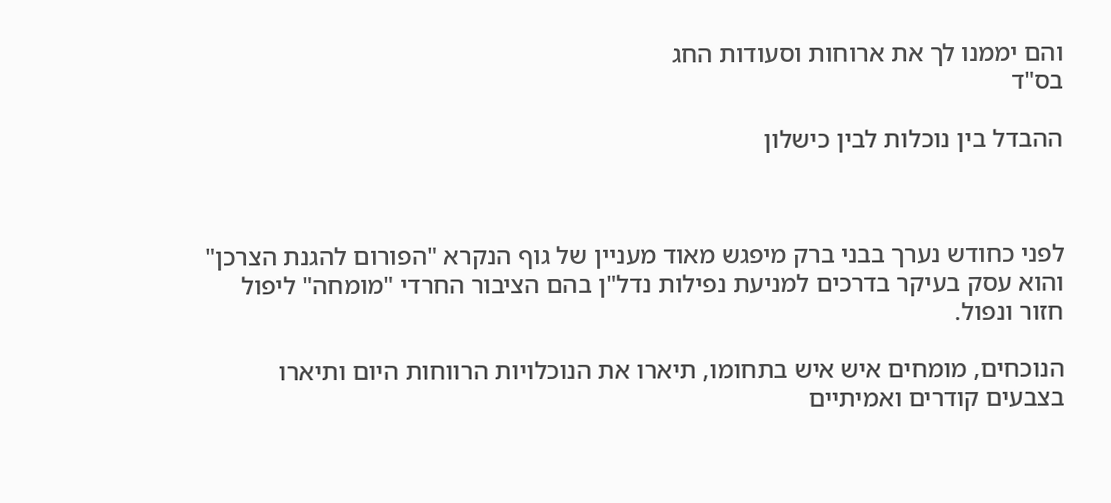והם יממנו לך את ארוחות וסעודות החג
בס"ד

ההבדל בין נוכלות לבין כישלון



לפני כחודש נערך בבני ברק מיפגש מאוד מעניין של גוף הנקרא "הפורום להגנת הצרכן" והוא עסק בעיקר בדרכים למניעת נפילות נדל"ן בהם הציבור החרדי "מומחה" ליפול חזור ונפול.

הנוכחים, מומחים איש איש בתחומו, תיארו את הנוכלויות הרווחות היום ותיארו בצבעים קודרים ואמיתיים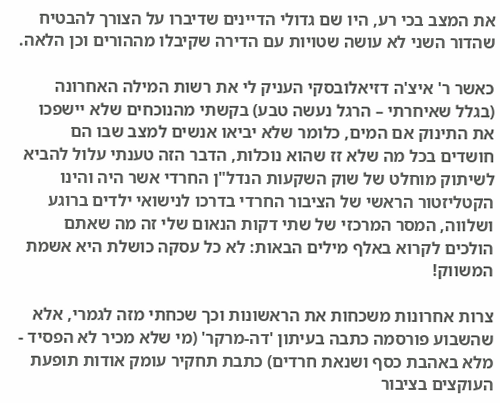את המצב בכי רע, היו שם גדולי הדיינים שדיברו על הצורך להבטיח שהדור השני לא עושה שטויות עם הדירה שקיבלו מההורים וכן הלאה.

כאשר ר' איצ'ה דזיאלובסקי העניק לי את רשות המילה האחרונה (בגלל שאיחרתי – הרגל נעשה טבע) בקשתי מהנוכחים שלא יישפכו את התינוק אם המים, כלומר שלא יביאו אנשים למצב שבו הם חושדים בכל מה שלא זז שהוא נוכלות, הדבר הזה טענתי עלול להביא לשיתוק מוחלט של שוק השקעות הנדל"ן החרדי אשר היה והינו הקטליזטור הראשי של הציבור החרדי בדרכו לנישואי ילדים ברוגע ושלווה, המסר המרכזי של שתי דקות הנאום שלי זה מה שאתם הולכים לקרוא באלף מילים הבאות: לא כל עסקה כושלת היא אשמת המשווק!

צרות אחרונות משכחות את הראשונות וכך שכחתי מזה לגמרי, אלא שהשבוע פורסמה כתבה בעיתון 'דה-מרקר' (מי שלא מכיר לא הפסיד - מלא באהבת כסף ושנאת חרדים) כתבת תחקיר עומק אודות תופעת העוקצים בציבור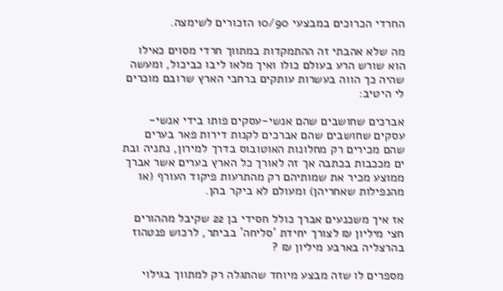החרדי הכרוכים במבצעי 10/90 הזכורים לשימצה.

מה שלא אהבתי זה ההתמקדות במתווך חרדי מסוים כאילו הוא שורש הרע בעולם כולו ואיך מלאו ליבו כביכול, ומעשה שהיה כך הווה בעשרות עותקים ברחבי הארץ שרובם מוכרים לי היטיב:

אברכים שחושבים שהם אנשי-עסקים פותו בידי אנשי-עסקים שחושבים שהם אברכים לקנות דירות פאר בערים שהם מכירים רק מחלונות האוטובוס בדרך למירון, נתניה ובת ים מככבות בכתבה אך זה לאורך כל הארץ בערים אשר אברך ממוצע מכיר את שמותיהם רק מהתרעות פיקוד העורף (או מהנפילות שאחריהן) ומעולם לא ביקר בהן.

אז איך משכנעים אברך כולל חסידי בן 22 שקיבל מההורים חצי מיליון ₪ לצורך יחידת 'סליחה' בביתר, לרכוש פנטהוז בהרצליה בארבע מיליון ₪ ?

מספרים לו שזה מבצע מיוחד שהתגלה רק למתווך בגילוי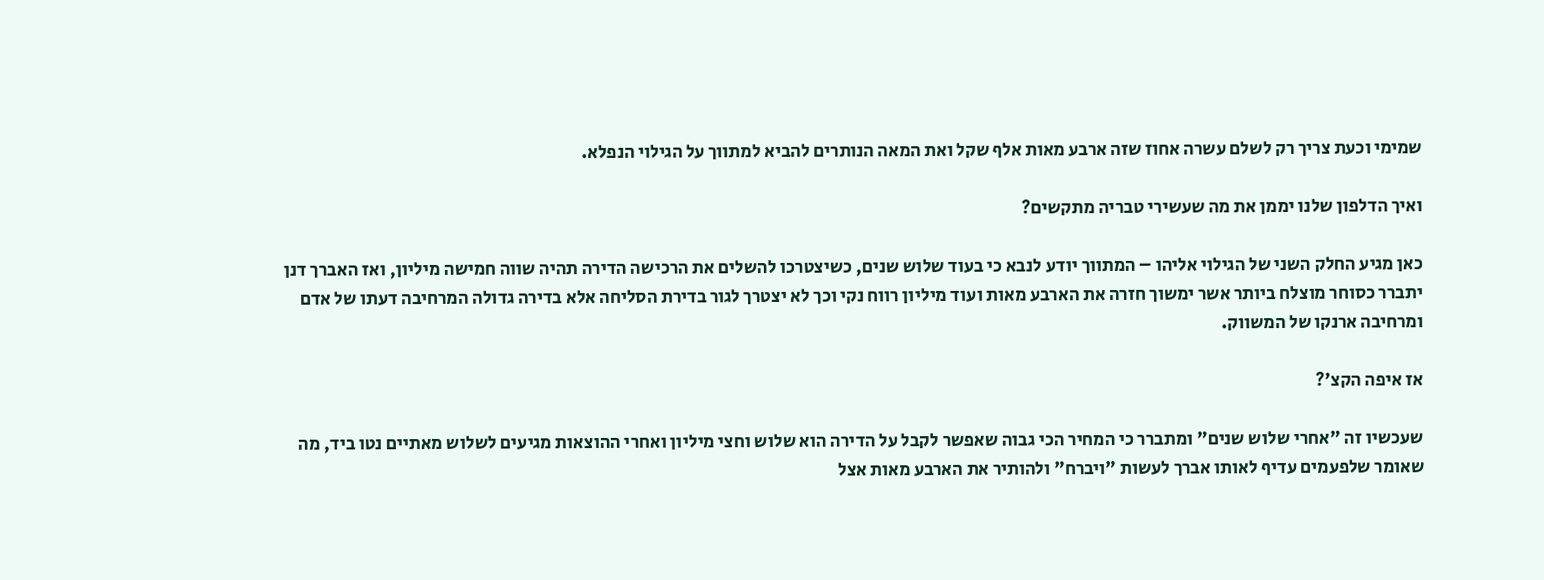שמימי וכעת צריך רק לשלם עשרה אחוז שזה ארבע מאות אלף שקל ואת המאה הנותרים להביא למתווך על הגילוי הנפלא.

ואיך הדלפון שלנו יממן את מה שעשירי טבריה מתקשים?

כאן מגיע החלק השני של הגילוי אליהו – המתווך יודע לנבא כי בעוד שלוש שנים, כשיצטרכו להשלים את הרכישה הדירה תהיה שווה חמישה מיליון, ואז האברך דנן יתברר כסוחר מוצלח ביותר אשר ימשוך חזרה את הארבע מאות ועוד מיליון רווח נקי וכך לא יצטרך לגור בדירת הסליחה אלא בדירה גדולה המרחיבה דעתו של אדם ומרחיבה ארנקו של המשווק.

אז איפה הקצ'?

שעכשיו זה "אחרי שלוש שנים" ומתברר כי המחיר הכי גבוה שאפשר לקבל על הדירה הוא שלוש וחצי מיליון ואחרי ההוצאות מגיעים לשלוש מאתיים נטו ביד, מה שאומר שלפעמים עדיף לאותו אברך לעשות "ויברח" ולהותיר את הארבע מאות אצל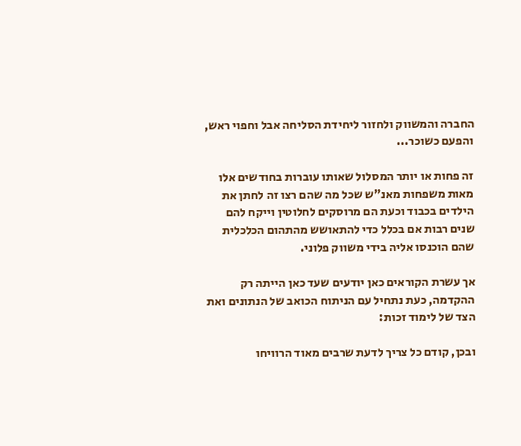החברה והמשווק ולחזור ליחידת הסליחה אבל וחפוי ראש, והפעם כשוכר...

זה פחות או יותר המסלול שאותו עוברות בחודשים אלו מאות משפחות מאנ"ש שכל מה שהם רצו זה לחתן את הילדים בכבוד וכעת הם מרוסקים לחלוטין וייקח להם שנים רבות אם בכלל כדי להתאושש מהתהום הכלכלית שהם הוכנסו אליה בידי משווק פלוני.

אך עשרת הקוראים כאן יודעים שעד כאן הייתה רק ההקדמה, כעת נתחיל עם הניתוח הכואב של הנתונים ואת הצד של לימוד זכות:

ובכן, קודם כל צריך לדעת שרבים מאוד הרוויחו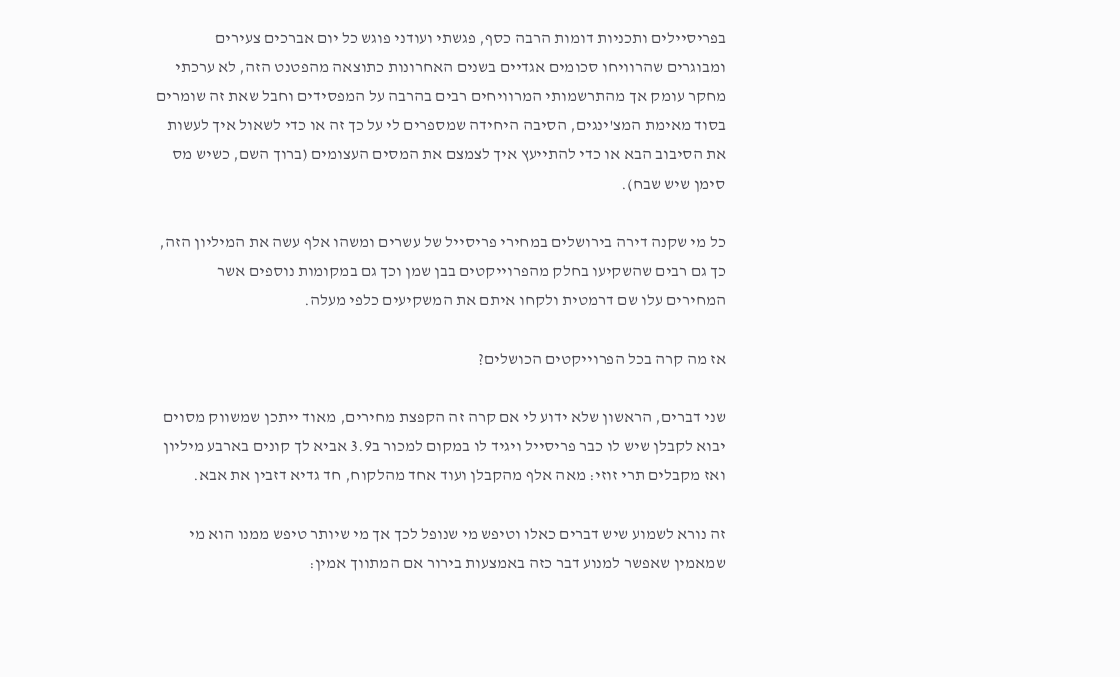בפריסיילים ותכניות דומות הרבה כסף, פגשתי ועודני פוגש כל יום אברכים צעירים ומבוגרים שהרוויחו סכומים אגדיים בשנים האחרונות כתוצאה מהפטנט הזה, לא ערכתי מחקר עומק אך מהתרשמותי המרוויחים רבים בהרבה על המפסידים וחבל שאת זה שומרים בסוד מאימת המצ'ינגים, הסיבה היחידה שמספרים לי על כך זה או כדי לשאול איך לעשות את הסיבוב הבא או כדי להתייעץ איך לצמצם את המסים העצומים (ברוך השם, כשיש מס סימן שיש שבח).

כל מי שקנה דירה בירושלים במחירי פריסייל של עשרים ומשהו אלף עשה את המיליון הזה, כך גם רבים שהשקיעו בחלק מהפרוייקטים בבן שמן וכך גם במקומות נוספים אשר המחירים עלו שם דרמטית ולקחו איתם את המשקיעים כלפי מעלה.

אז מה קרה בכל הפרוייקטים הכושלים?

שני דברים, הראשון שלא ידוע לי אם קרה זה הקפצת מחירים, מאוד ייתכן שמשווק מסוים יבוא לקבלן שיש לו כבר פריסייל ויגיד לו במקום למכור ב3.9 אביא לך קונים בארבע מיליון ואז מקבלים תרי זוזי: מאה אלף מהקבלן ועוד אחד מהלקוח, חד גדיא דזבין את אבא.

זה נורא לשמוע שיש דברים כאלו וטיפש מי שנופל לכך אך מי שיותר טיפש ממנו הוא מי שמאמין שאפשר למנוע דבר כזה באמצעות בירור אם המתווך אמין: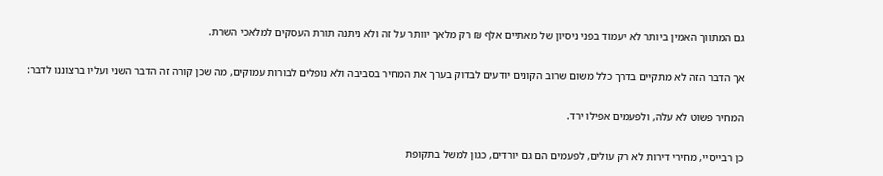גם המתווך האמין ביותר לא יעמוד בפני ניסיון של מאתיים אלף ₪ רק מלאך יוותר על זה ולא ניתנה תורת העסקים למלאכי השרת.

אך הדבר הזה לא מתקיים בדרך כלל משום שרוב הקונים יודעים לבדוק בערך את המחיר בסביבה ולא נופלים לבורות עמוקים, מה שכן קורה זה הדבר השני ועליו ברצוננו לדבר:

המחיר פשוט לא עלה, ולפעמים אפילו ירד.

כן רבייסיי, מחירי דירות לא רק עולים, לפעמים הם גם יורדים, כגון למשל בתקופת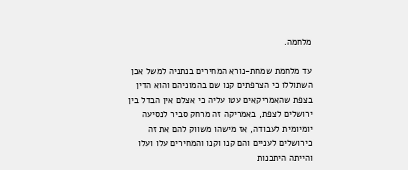מלחמה.

עד מלחמת שמחת-נורא המחירים בנתניה למשל אכן השתוללו כי הצרפתים קנו שם בהמוניהם והוא הדין בצפת שהאמריקאים עטו עליה כי אצלם אין הבדל בין ירושלים לצפת, באמריקה זה מרחק סביר לנסיעה יומיומית לעבודה, אז מישהו משווק להם את זה כירושלים לעניים והם קנו וקנו והמחירים עלו ועלו והייתה היתכנות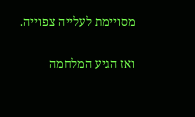מסויימת לעלייה צפוייה.

ואז הגיע המלחמה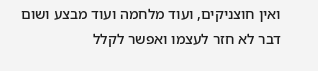ואין חוצניקים, ועוד מלחמה ועוד מבצע ושום דבר לא חזר לעצמו ואפשר לקלל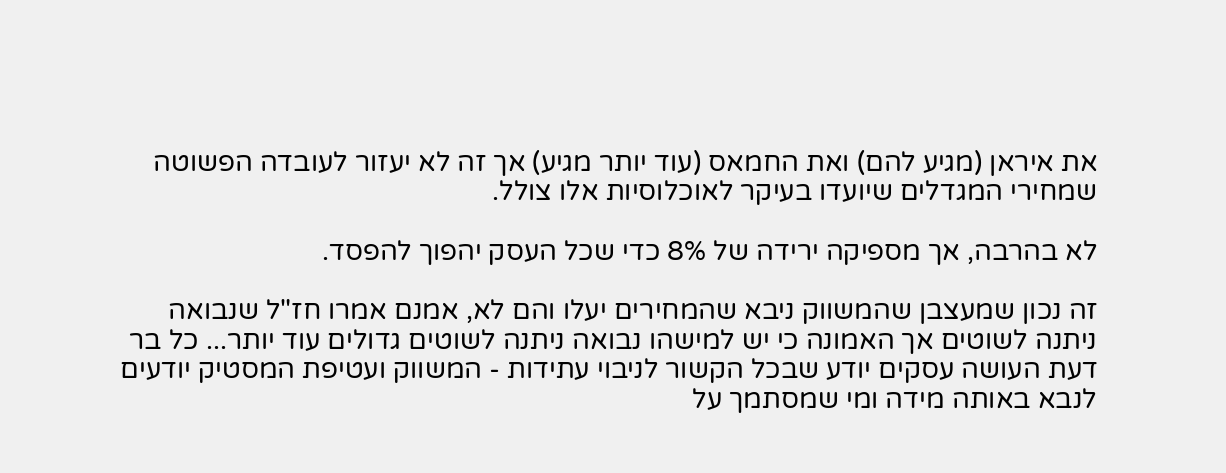את איראן (מגיע להם) ואת החמאס (עוד יותר מגיע) אך זה לא יעזור לעובדה הפשוטה שמחירי המגדלים שיועדו בעיקר לאוכלוסיות אלו צולל.

לא בהרבה, אך מספיקה ירידה של 8% כדי שכל העסק יהפוך להפסד.

זה נכון שמעצבן שהמשווק ניבא שהמחירים יעלו והם לא, אמנם אמרו חז"ל שנבואה ניתנה לשוטים אך האמונה כי יש למישהו נבואה ניתנה לשוטים גדולים עוד יותר... כל בר דעת העושה עסקים יודע שבכל הקשור לניבוי עתידות - המשווק ועטיפת המסטיק יודעים לנבא באותה מידה ומי שמסתמך על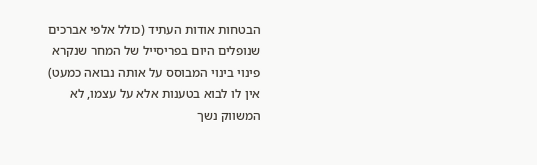הבטחות אודות העתיד (כולל אלפי אברכים שנופלים היום בפריסייל של המחר שנקרא פינוי בינוי המבוסס על אותה נבואה כמעט) אין לו לבוא בטענות אלא על עצמו, לא המשווק נשך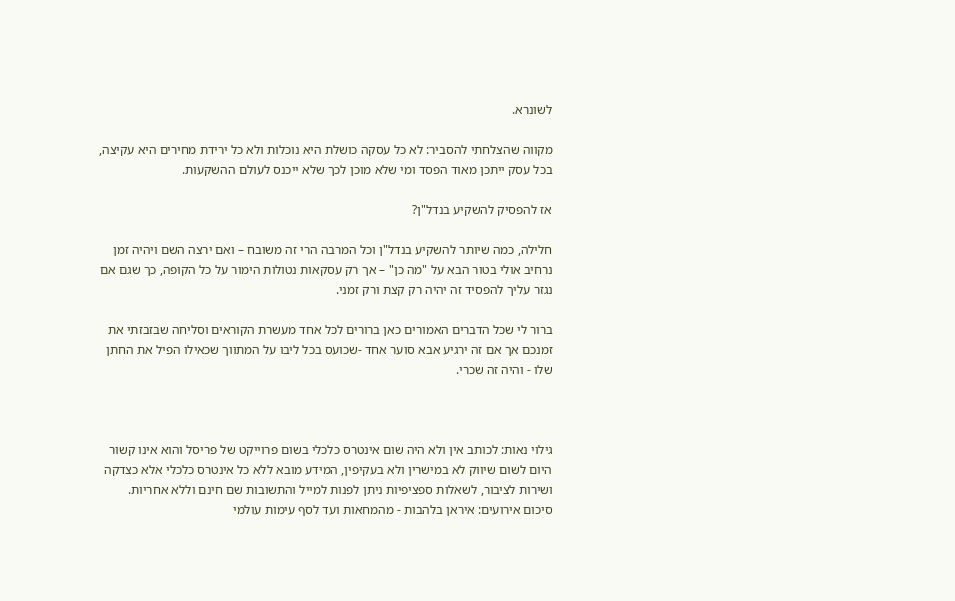לשונרא.

מקווה שהצלחתי להסביר: לא כל עסקה כושלת היא נוכלות ולא כל ירידת מחירים היא עקיצה, בכל עסק ייתכן מאוד הפסד ומי שלא מוכן לכך שלא ייכנס לעולם ההשקעות.

אז להפסיק להשקיע בנדל"ן?

חלילה, כמה שיותר להשקיע בנדל"ן וכל המרבה הרי זה משובח – ואם ירצה השם ויהיה זמן נרחיב אולי בטור הבא על "מה כן" – אך רק עסקאות נטולות הימור על כל הקופה, כך שגם אם נגזר עליך להפסיד זה יהיה רק קצת ורק זמני.

ברור לי שכל הדברים האמורים כאן ברורים לכל אחד מעשרת הקוראים וסליחה שבזבזתי את זמנכם אך אם זה ירגיע אבא סוער אחד -שכועס בכל ליבו על המתווך שכאילו הפיל את החתן שלו - והיה זה שכרי.



גילוי נאות: לכותב אין ולא היה שום אינטרס כלכלי בשום פרוייקט של פריסל והוא אינו קשור היום לשום שיווק לא במישרין ולא בעקיפין, המידע מובא ללא כל אינטרס כלכלי אלא כצדקה ושירות לציבור, לשאלות ספציפיות ניתן לפנות למייל והתשובות שם חינם וללא אחריות.
סיכום אירועים: איראן בלהבות - מהמחאות ועד לסף עימות עולמי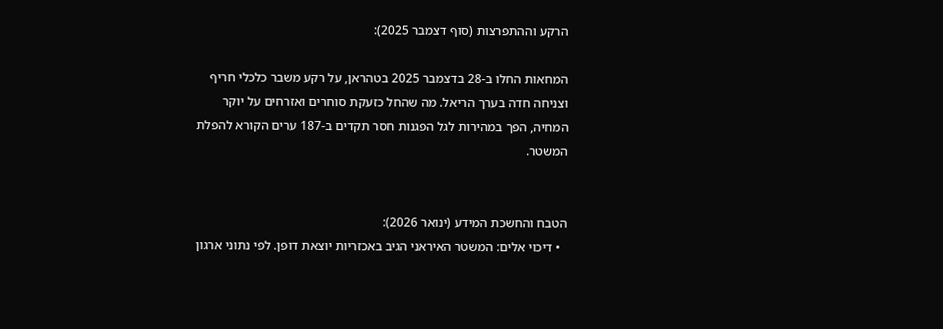הרקע וההתפרצות (סוף דצמבר 2025):

המחאות החלו ב-28 בדצמבר 2025 בטהראן, על רקע משבר כלכלי חריף וצניחה חדה בערך הריאל. מה שהחל כזעקת סוחרים ואזרחים על יוקר המחיה, הפך במהירות לגל הפגנות חסר תקדים ב-187 ערים הקורא להפלת המשטר.


הטבח והחשכת המידע (ינואר 2026):
  • דיכוי אלים: המשטר האיראני הגיב באכזריות יוצאת דופן. לפי נתוני ארגון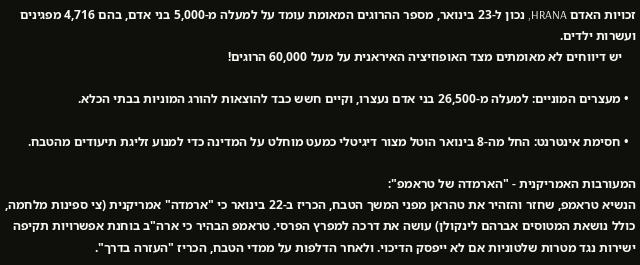זכויות האדם HRANA, נכון ל-23 בינואר, מספר ההרוגים המאומת עומד על למעלה מ-5,000 בני אדם, בהם 4,716 מפגינים ועשרות ילדים.
    יש דיווחים לא מאומתים מצד האופוזיציה האיראנית על מעל 60,000 הרוגים!

  • מעצרים המוניים: למעלה מ-26,500 בני אדם נעצרו, וקיים חשש כבד להוצאות להורג המוניות בבתי הכלא.

  • חסימת אינטרנט: החל מה-8 בינואר הוטל מצור דיגיטלי כמעט מוחלט על המדינה כדי למנוע זליגת תיעודים מהטבח.

המעורבות האמריקנית - "הארמדה של טראמפ":
הנשיא טראמפ, שחזר והזהיר את טהראן מפני המשך הטבח, הכריז ב-22 בינואר כי "ארמדה" אמריקנית (צי ספינות מלחמה, כולל נושאת המטוסים אברהם לינקולן) עושה את דרכה למפרץ הפרסי. טראמפ הבהיר כי ארה"ב בוחנת אפשרויות תקיפה ישירות נגד מטרות שלטוניות אם לא ייפסק הדיכוי. ולאחר הדלפות על ממדי הטבח, הכריז "העזרה בדרך".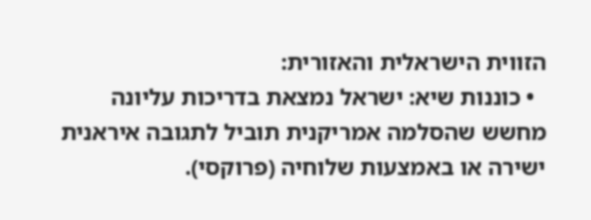הזווית הישראלית והאזורית:
  • כוננות שיא: ישראל נמצאת בדריכות עליונה מחשש שהסלמה אמריקנית תוביל לתגובה איראנית ישירה או באמצעות שלוחיה (פרוקסי).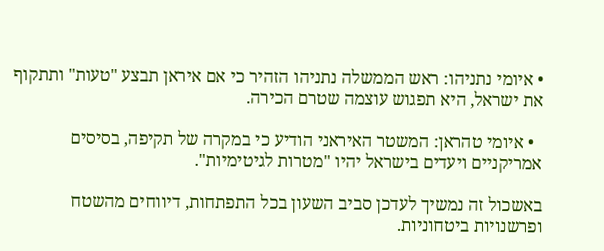• איומי נתניהו: ראש הממשלה נתניהו הזהיר כי אם איראן תבצע "טעות" ותתקוף את ישראל, היא תפגוש עוצמה שטרם הכירה.

  • איומי טהראן: המשטר האיראני הודיע כי במקרה של תקיפה, בסיסים אמריקניים ויעדים בישראל יהיו "מטרות לגיטימיות".

באשכול זה נמשיך לעדכן סביב השעון בכל התפתחות, דיווחים מהשטח ופרשנויות ביטחוניות.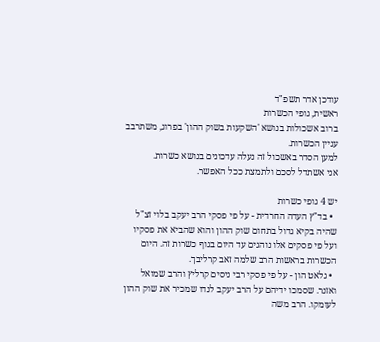עודכן אדר תשפ"ד
ראשית, גופי הכשרות
ברוב אשכולות בנושא 'השקעות בשוק ההון' בפרוג, משתרבב עניין הכשרות.
למען הסדר באשכול זה נעלה עדכונים בנושא כשרות.
אני אשתדל לסכם ולתמצת ככל האפשר.

יש 4 גופי כשרות
  • בד"ץ העדה החרדית - על פי פסקי הרב יעקב בלוי זצ"ל שהיה בקיא גדול בתחום שוק ההון והוא שהביא את פסקיו ועל פי פסקים אלו נוהגים עד היום בגוף כשרות זה. היום הכשרות בראשות הרב שלמה זאב קרליבך.
  • גלאט הון - על פי פסקי רבי ניסים קרליץ והרב שמואל ואזנר. שסמכו ידיהם על הרב יעקב לנדו שמכיר את שוק ההון לעומקו. הרב משה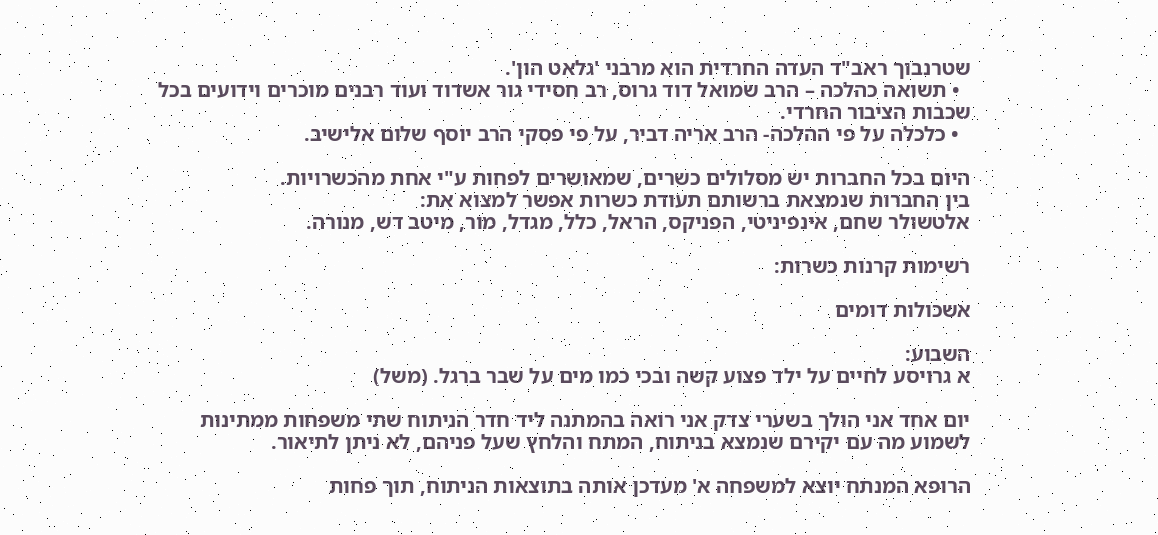שטרנבוך ראב"ד העדה החרדית הוא מרבני 'גלאט הון'.
  • תשואה כהלכה – הרב שמואל דוד גרוס, רב חסידי גור אשדוד ועוד רבנים מוכרים וידועים בכל שכבות הציבור החרדי.
  • כלכלה על פי ההלכה- הרב אריה דביר, על פי פסקי הרב יוסף שלום אלישיב.

היום בכל החברות יש מסלולים כשרים, שמאושרים לפחות ע"י אחת מהכשרויות.
בין החברות שנמצאת ברשותם תעודת כשרות אפשר למצוא את:
אלטשולר שחם, אינפיניטי, הפניקס, הראל, כלל, מגדל, מור, מיטב דש, מנורה.

רשימות קרנות כשרות:

אשכולות דומים

השבוע:
א גרויסע לחיים על ילד פצוע קשה ובכי כמו מים על שבר ברגל. (משל)

יום אחד אני הולך בשערי צדק אני רואה בהמתנה ליד חדר הניתוח שתי משפחות ממתינות לשמוע מה עם יקירם שנמצא בניתוח, המתח והלחץ שעל פניהם, לא ניתן לתיאור.

הרופא המנתח יוצא למשפחה א' מעדכן אותה בתוצאות הניתוח, תוך פחות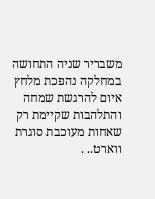משבריר שניה התחושה במחלקה נהפכת מלחץ איום להרגשת שמחה והתלהבות שקיימת רק שאחות מעוכבת סוגרת ווארט.. .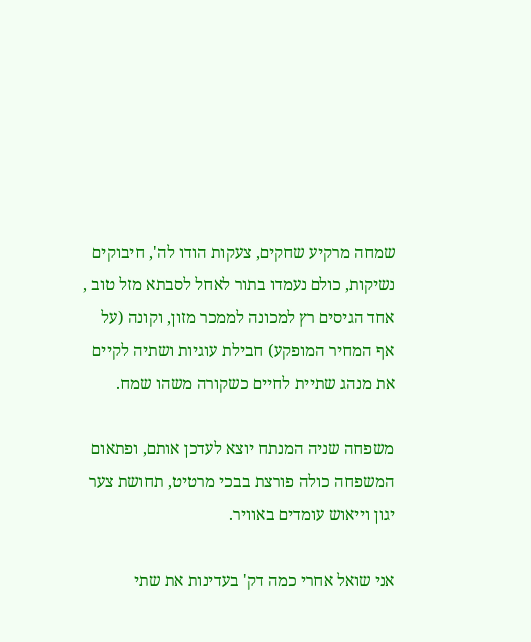שמחה מרקיע שחקים, צעקות הודו לה', חיבוקים נשיקות, כולם נעמדו בתור לאחל לסבתא מזל טוב , אחד הגיסים רץ למכונה לממכר מזון, וקונה (על אף המחיר המופקע) חבילת עוגיות ושתיה לקיים את מנהג שתיית לחיים כשקורה משהו שמח.

משפחה שניה המנתח יוצא לעדכן אותם, ופתאום המשפחה כולה פורצת בבכי מרטיט, תחושת צער יגון וייאוש עומדים באוויר.

אני שואל אחרי כמה דק' בעדינות את שתי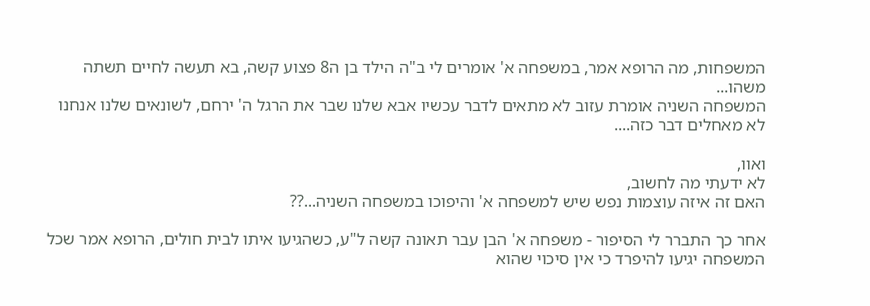המשפחות, מה הרופא אמר, במשפחה א' אומרים לי ב"ה הילד בן ה8 פצוע קשה, בא תעשה לחיים תשתה משהו...
המשפחה השניה אומרת עזוב לא מתאים לדבר עכשיו אבא שלנו שבר את הרגל ה' ירחם, לשונאים שלנו אנחנו לא מאחלים דבר כזה....

ואוו,
לא ידעתי מה לחשוב,
האם זה איזה עוצמות נפש שיש למשפחה א' והיפוכו במשפחה השניה...??

אחר כך התברר לי הסיפור - משפחה א' הבן עבר תאונה קשה ל"ע, כשהגיעו איתו לבית חולים, הרופא אמר שכל המשפחה יגיעו להיפרד כי אין סיכוי שהוא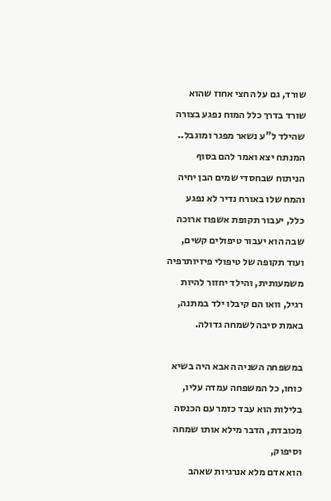שורד, גם על החצי אחוז שהוא שורד בדרך כלל המוח נפגע בצורה שהילד ל"ע נשאר מפגר ומוגבל..
המנתח יצא ואמר להם בסוף הניתוח שבחסדי שמים הבן יחיה והמח שלו באורח נדיר לא נפגע כלל, יעבור תקופת אשפוז ארוכה שבה הוא יעבור טיפולים קשים, ועוד תקופה של טיפולי פיזיותרפיה משמעותית, והילד יחזור להיות רגיל, וואו הם קיבלו ילד במתנה, באמת סיבה לשמחה גדולה.

במשפחה השניה האבא היה בשיא כוחו, כל המשפחה עמדה עליו, בלילות הוא עבד כזמר עם הכנסה מכובדת, הדבר מילא אותו שמחה וסיפוק,
הוא אדם מלא אנרגיות שאהב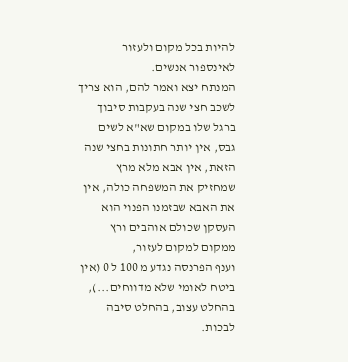להיות בכל מקום ולעזור לאינספור אנשים.
המנתח יצא ואמר להם, הוא צריך לשכב חצי שנה בעקבות סיבוך ברגל שלו במקום שא"א לשים גבס, אין יותר חתונות בחצי שנה הזאת, אין אבא מלא מרץ שמחזיק את המשפחה כולה, אין את האבא שבזמנו הפנוי הוא העסקן שכולם אוהבים ורץ ממקום למקום לעזור,
וענף הפרנסה נגדע מ 100 ל 0 (אין ביטח לאומי שלא מדווחים...), בהחלט עצוב, בהחלט סיבה לבכות.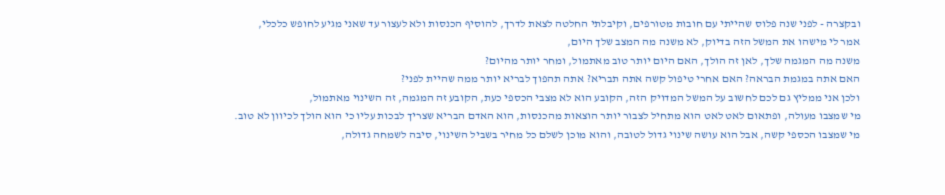ובקצרה - לפני שנה פלוס שהייתי עם חובות מטורפים, וקיבלתי החלטה לצאת לדרך, להוסיף הכנסות ולא לעצור עד שאני מגיע לחופש כלכלי,
אמר לי מישהו את המשל הזה בדיוק, לא משנה מה המצב שלך היום,
משנה מה המגמה שלך, לאן זה הולך, האם היום יותר טוב מאתמול, ומחר יותר מהיום?
האם אתה במגמת הבראה? האם אחרי טיפול קשה אתה תבריא? אתה תהפוך לבריא יותר ממה שהיית לפני?
ולכן אני ממליץ גם לכם לחשוב על המשל המדויק הזה, הקובע הוא לא מצבי הכספי כעת, הקובע זה המגמה, זה השינוי מאתמול,
מי שמצבו מעולה, ופתאום לאט לאט הוא מתחיל לצבור יותר הוצאות מהכנסות, הוא האדם הבריא שצריך לבכות עליו כי הוא הולך לכיוון לא טוב.
מי שמצבו הכספי קשה, אבל הוא עושה שינוי גדול לטובה, והוא מוכן לשלם כל מחיר בשביל השינוי, סיבה לשמחה גדולה,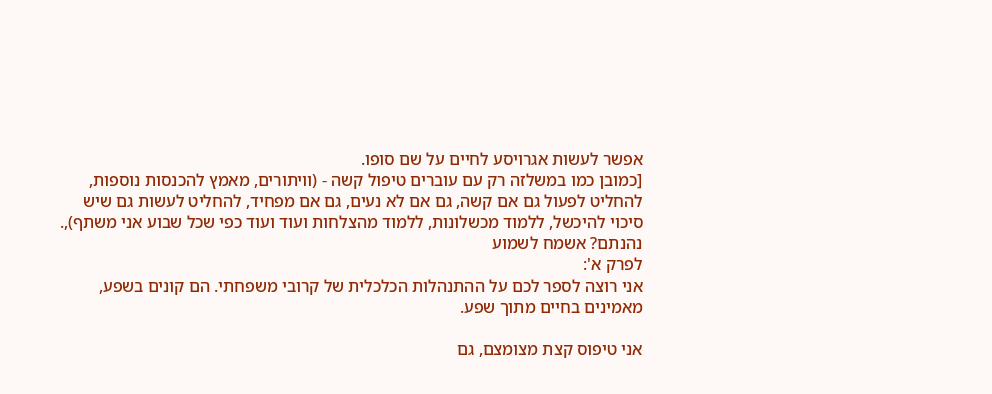אפשר לעשות אגרויסע לחיים על שם סופו.
[כמובן כמו במשלזה רק עם עוברים טיפול קשה - (וויתורים, מאמץ להכנסות נוספות, להחליט לפעול גם אם קשה, גם אם לא נעים, גם אם מפחיד, להחליט לעשות גם שיש סיכוי להיכשל, ללמוד מכשלונות, ללמוד מהצלחות ועוד ועוד כפי שכל שבוע אני משתף),.
נהנתם? אשמח לשמוע
לפרק א':
אני רוצה לספר לכם על ההתנהלות הכלכלית של קרובי משפחתי. הם קונים בשפע, מאמינים בחיים מתוך שפע.

אני טיפוס קצת מצומצם, גם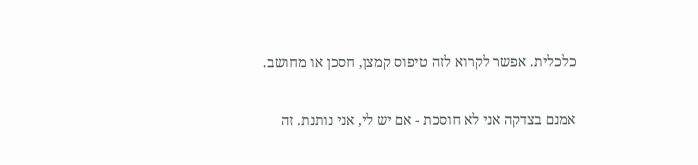כלכלית. אפשר לקרוא לזה טיפוס קמצן, חסכן או מחושב.

אמנם בצדקה אני לא חוסכת - אם יש לי, אני נותנת. זה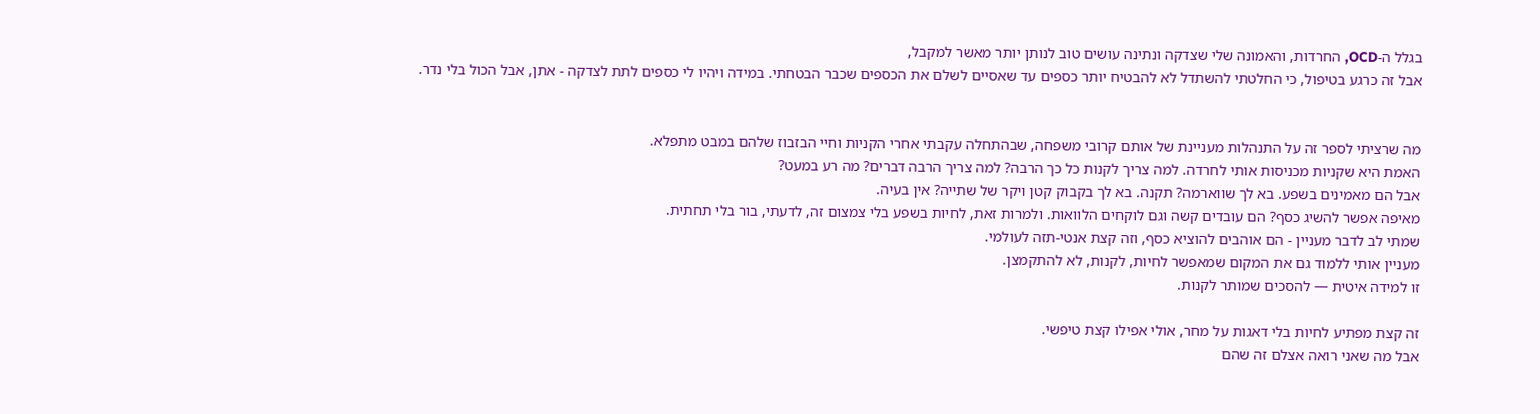בגלל ה-OCD, החרדות, והאמונה שלי שצדקה ונתינה עושים טוב לנותן יותר מאשר למקבל,
אבל זה כרגע בטיפול, כי החלטתי להשתדל לא להבטיח יותר כספים עד שאסיים לשלם את הכספים שכבר הבטחתי. במידה ויהיו לי כספים לתת לצדקה - אתן, אבל הכול בלי נדר.


מה שרציתי לספר זה על התנהלות מעניינת של אותם קרובי משפחה, שבהתחלה עקבתי אחרי הקניות וחיי הבזבוז שלהם במבט מתפלא.
האמת היא שקניות מכניסות אותי לחרדה. למה צריך לקנות כל כך הרבה? למה צריך הרבה דברים? מה רע במעט?
אבל הם מאמינים בשפע. בא לך שווארמה? תקנה. בא לך בקבוק קטן ויקר של שתייה? אין בעיה.
מאיפה אפשר להשיג כסף? הם עובדים קשה וגם לוקחים הלוואות. ולמרות זאת, לחיות בשפע בלי צמצום זה, לדעתי, בור בלי תחתית.
שמתי לב לדבר מעניין - הם אוהבים להוציא כסף, וזה קצת אנטי-תזה לעולמי.
מעניין אותי ללמוד גם את המקום שמאפשר לחיות, לקנות, לא להתקמצן.
זו למידה איטית — להסכים שמותר לקנות.

זה קצת מפתיע לחיות בלי דאגות על מחר, אולי אפילו קצת טיפשי.
אבל מה שאני רואה אצלם זה שהם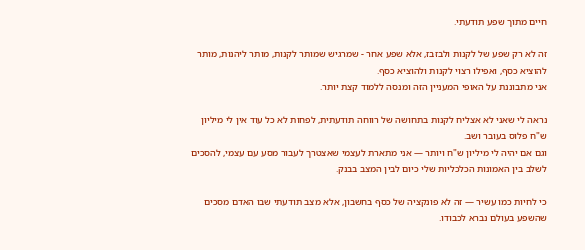חיים מתוך שפע תודעתי.

זה לא רק שפע של לקנות ולבזבז, אלא שפע אחר - שמרגיש שמותר לקנות, מותר ליהנות, מותר להוציא כסף, ואפילו רצוי לקנות ולהוציא כסף.
אני מתבוננת על האופי המעניין הזה ומנסה ללמוד קצת יותר.

נראה לי שאני לא אצליח לקנות בתחושה של רווחה תודעתית, לפחות לא כל עוד אין לי מיליון ש"ח פלוס בעובר ושב.
וגם אם יהיה לי מיליון ש"ח ויותר — אני מתארת לעצמי שאצטרך לעבור מסע עם עצמי, להסכים לשלב בין האמונות הכלכליות שלי כיום לבין המצב בבנק.

כי לחיות כמו עשיר — זה לא פונקציה של כסף בחשבון, אלא מצב תודעתי שבו האדם מסכים שהשפע בעולם נברא לכבודו.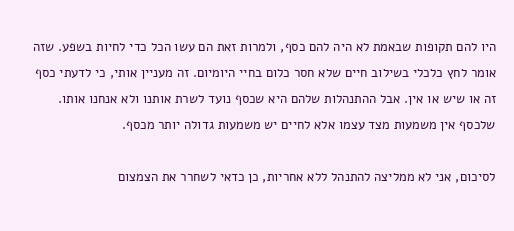היו להם תקופות שבאמת לא היה להם כסף, ולמרות זאת הם עשו הכל כדי לחיות בשפע. שזה אומר לחץ כלכלי בשילוב חיים שלא חסר כלום בחיי היומיום. זה מעניין אותי, כי לדעתי כסף זה או שיש או אין. אבל ההתנהלות שלהם היא שכסף נועד לשרת אותנו ולא אנחנו אותו. שלכסף אין משמעות מצד עצמו אלא לחיים יש משמעות גדולה יותר מכסף.

לסיכום, אני לא ממליצה להתנהל ללא אחריות, כן כדאי לשחרר את הצמצום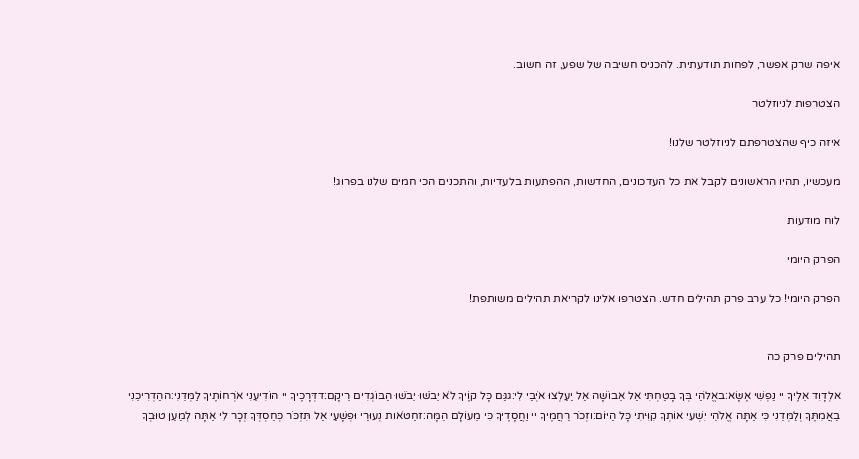איפה שרק אפשר, לפחות תודעתית. להכניס חשיבה של שפע, זה חשוב.

הצטרפות לניוזלטר

איזה כיף שהצטרפתם לניוזלטר שלנו!

מעכשיו, תהיו הראשונים לקבל את כל העדכונים, החדשות, ההפתעות בלעדיות, והתכנים הכי חמים שלנו בפרוג!

לוח מודעות

הפרק היומי

הפרק היומי! כל ערב פרק תהילים חדש. הצטרפו אלינו לקריאת תהילים משותפת!


תהילים פרק כה

אלְדָוִד אֵלֶיךָ יי נַפְשִׁי אֶשָּׂא:באֱלֹהַי בְּךָ בָטַחְתִּי אַל אֵבוֹשָׁה אַל יַעַלְצוּ אֹיְבַי לִי:גגַּם כָּל קוֶֹיךָ לֹא יֵבֹשׁוּ יֵבֹשׁוּ הַבּוֹגְדִים רֵיקָם:דדְּרָכֶיךָ יי הוֹדִיעֵנִי אֹרְחוֹתֶיךָ לַמְּדֵנִי:ההַדְרִיכֵנִי בַאֲמִתֶּךָ וְלַמְּדֵנִי כִּי אַתָּה אֱלֹהֵי יִשְׁעִי אוֹתְךָ קִוִּיתִי כָּל הַיּוֹם:וזְכֹר רַחֲמֶיךָ יי וַחֲסָדֶיךָ כִּי מֵעוֹלָם הֵמָּה:זחַטֹּאות נְעוּרַי וּפְשָׁעַי אַל תִּזְכֹּר כְּחַסְדְּךָ זְכָר לִי אַתָּה לְמַעַן טוּבְךָ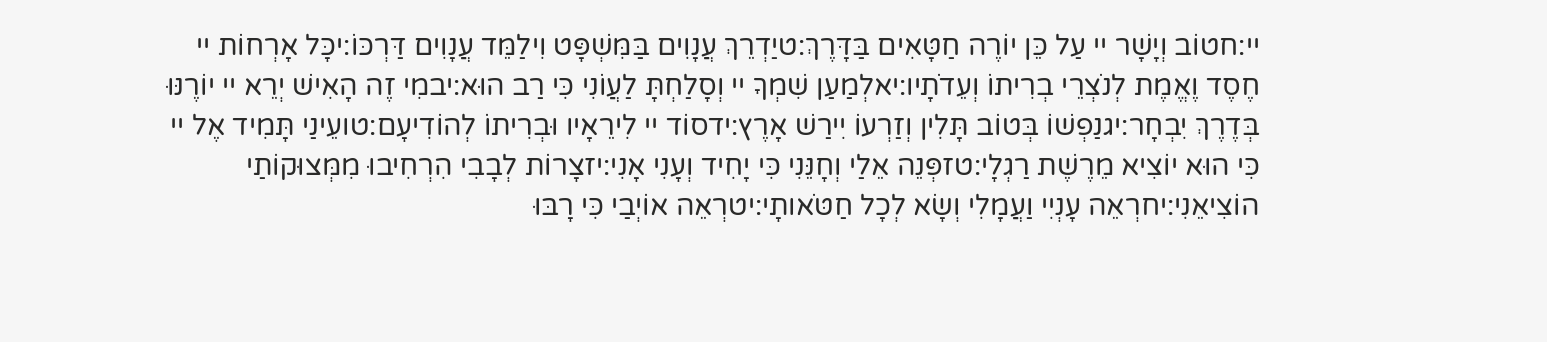יי:חטוֹב וְיָשָׁר יי עַל כֵּן יוֹרֶה חַטָּאִים בַּדָּרֶךְ:טיַדְרֵךְ עֲנָוִים בַּמִּשְׁפָּט וִילַמֵּד עֲנָוִים דַּרְכּוֹ:יכָּל אָרְחוֹת יי חֶסֶד וֶאֱמֶת לְנֹצְרֵי בְרִיתוֹ וְעֵדֹתָיו:יאלְמַעַן שִׁמְךָ יי וְסָלַחְתָּ לַעֲוֹנִי כִּי רַב הוּא:יבמִי זֶה הָאִישׁ יְרֵא יי יוֹרֶנּוּ בְּדֶרֶךְ יִבְחָר:יגנַפְשׁוֹ בְּטוֹב תָּלִין וְזַרְעוֹ יִירַשׁ אָרֶץ:ידסוֹד יי לִירֵאָיו וּבְרִיתוֹ לְהוֹדִיעָם:טועֵינַי תָּמִיד אֶל יי כִּי הוּא יוֹצִיא מֵרֶשֶׁת רַגְלָי:טזפְּנֵה אֵלַי וְחָנֵּנִי כִּי יָחִיד וְעָנִי אָנִי:יזצָרוֹת לְבָבִי הִרְחִיבוּ מִמְּצוּקוֹתַי הוֹצִיאֵנִי:יחרְאֵה עָנְיִי וַעֲמָלִי וְשָׂא לְכָל חַטֹּאותָי:יטרְאֵה אוֹיְבַי כִּי רָבּוּ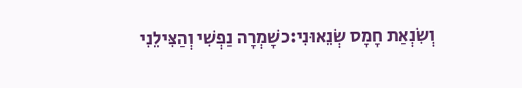וְשִׂנְאַת חָמָס שְׂנֵאוּנִי:כשָׁמְרָה נַפְשִׁי וְהַצִּילֵנִי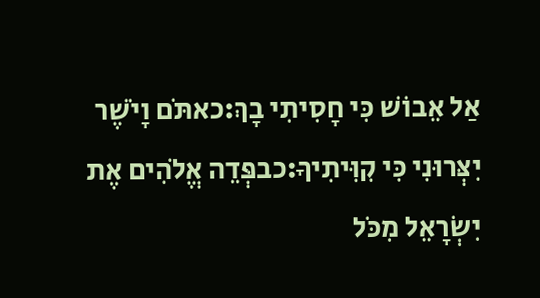אַל אֵבוֹשׁ כִּי חָסִיתִי בָךְ:כאתֹּם וָיֹשֶׁר יִצְּרוּנִי כִּי קִוִּיתִיךָ:כבפְּדֵה אֱלֹהִים אֶת יִשְׂרָאֵל מִכֹּל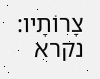צָרוֹתָיו:
נקרא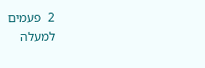2  פעמים
למעלה